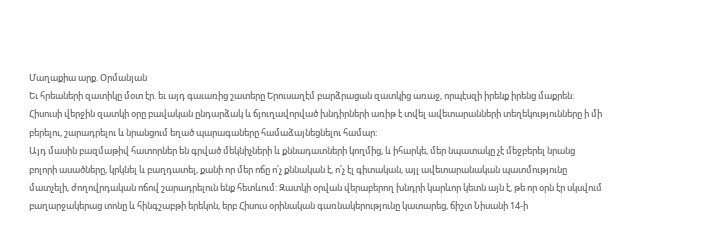Մաղաքիա արք. Օրմանյան
Եւ հրեաների զատիկը մօտ էր. եւ այդ գաւառից շատերը Երուսաղէմ բարձրացան զատկից առաջ, որպէսզի իրենք իրենց մաքրեն:
Հիսուսի վերջին զատկի օրը բավական ընդարձակ և ճյուղավորված խնդիրների առիթ է տվել ավետարանների տեղեկությունները ի մի բերելու, շարադրելու և նրանցում եղած պարագաները համաձայնեցնելու համար:
Այդ մասին բազմաթիվ հատորներ են գրված մեկնիչների և քննադատների կողմից, և իհարկե, մեր նպատակը չէ մեջբերել նրանց բոլորի ասածները, կրկնել և բաղդատել, քանի որ մեր ոճը ո՛չ քննական է, ո՛չ էլ գիտական, այլ ավետարանական պատմությունը մատչելի, ժողովրդական ոճով շարադրելուն ենք հետևում: Զատկի օրվան վերաբերող խնդրի կարևոր կետն այն է, թե որ օրն էր սկսվում բաղարջակերաց տոնը և հինգշաբթի երեկոն, երբ Հիսուս օրինական գառնակերությունը կատարեց, ճիշտ Նիսանի 14-ի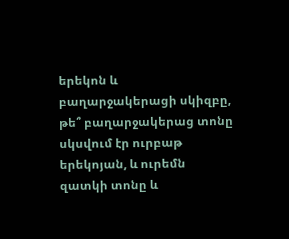երեկոն և բաղարջակերացի սկիզբը, թե՞ բաղարջակերաց տոնը սկսվում էր ուրբաթ երեկոյան, և ուրեմն զատկի տոնը և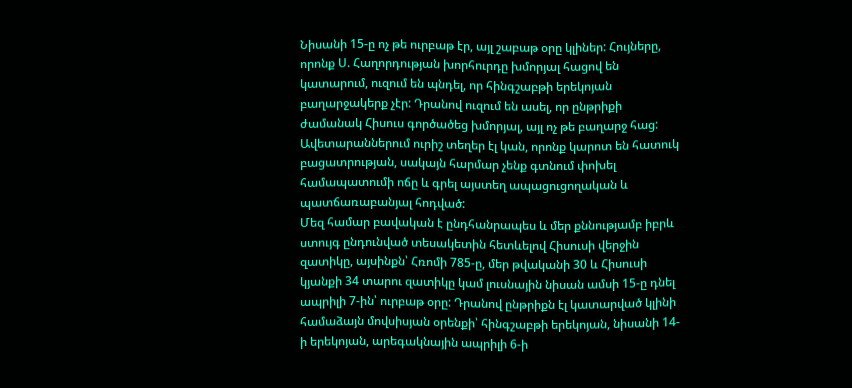Նիսանի 15-ը ոչ թե ուրբաթ էր, այլ շաբաթ օրը կլիներ: Հույները, որոնք Ս. Հաղորդության խորհուրդը խմորյալ հացով են կատարում, ուզում են պնդել, որ հինգշաբթի երեկոյան բաղարջակերք չէր: Դրանով ուզում են ասել, որ ընթրիքի ժամանակ Հիսուս գործածեց խմորյալ, այլ ոչ թե բաղարջ հաց: Ավետարաններում ուրիշ տեղեր էլ կան, որոնք կարոտ են հատուկ բացատրության, սակայն հարմար չենք գտնում փոխել համապատումի ոճը և գրել այստեղ ապացուցողական և պատճառաբանյալ հոդված:
Մեզ համար բավական է ընդհանրապես և մեր քննությամբ իբրև ստույգ ընդունված տեսակետին հետևելով Հիսուսի վերջին զատիկը, այսինքն՝ Հռոմի 785-ը, մեր թվականի 30 և Հիսուսի կյանքի 34 տարու զատիկը կամ լուսնային նիսան ամսի 15-ը դնել ապրիլի 7-ին՝ ուրբաթ օրը: Դրանով ընթրիքն էլ կատարված կլինի համաձայն մովսիսյան օրենքի՝ հինգշաբթի երեկոյան, նիսանի 14-ի երեկոյան, արեգակնային ապրիլի 6-ի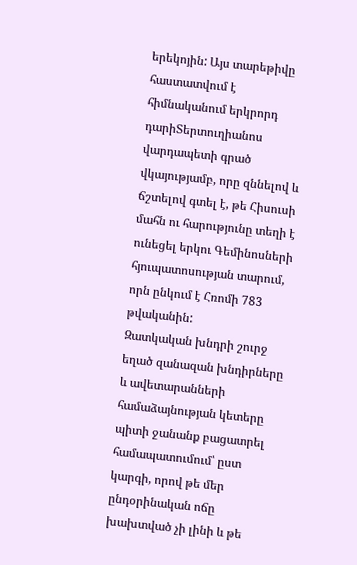երեկոյին: Այս տարեթիվը հաստատվում է հիմնականում երկրորդ դարիՏերտուղիանոս վարդապետի գրած վկայությամբ, որը զննելով և ճշտելով գտել է, թե Հիսուսի մահն ու հարությունը տեղի է ունեցել երկու Գեմինոսների հյուպատոսության տարում, որն ընկում է Հռոմի 783 թվականին:
Զատկական խնդրի շուրջ եղած զանազան խնդիրները և ավետարանների համաձայնության կետերը պիտի ջանանք բացատրել համապատումում՝ ըստ կարգի, որով թե մեր ընդօրինական ոճը խախտված չի լինի և թե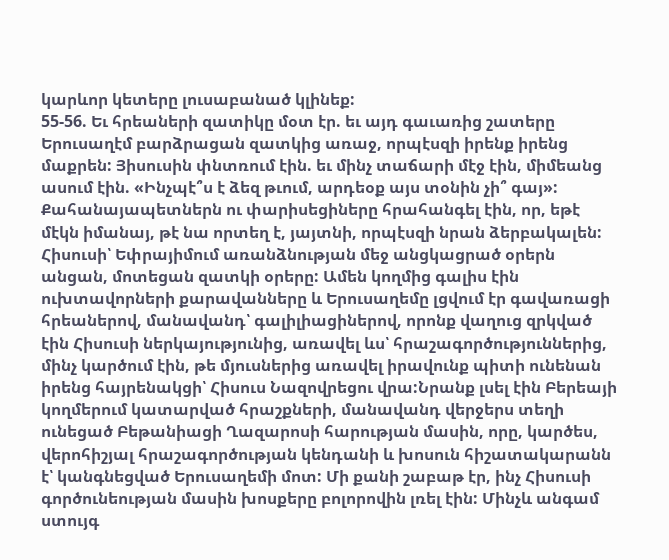կարևոր կետերը լուսաբանած կլինեք:
55-56. Եւ հրեաների զատիկը մօտ էր. եւ այդ գաւառից շատերը Երուսաղէմ բարձրացան զատկից առաջ, որպէսզի իրենք իրենց մաքրեն: Յիսուսին փնտռում էին. եւ մինչ տաճարի մէջ էին, միմեանց ասում էին. «Ինչպէ՞ս է ձեզ թւում, արդեօք այս տօնին չի՞ գայ»: Քահանայապետներն ու փարիսեցիները հրահանգել էին, որ, եթէ մէկն իմանայ, թէ նա որտեղ է, յայտնի, որպէսզի նրան ձերբակալեն:
Հիսուսի՝ Եփրայիմում առանձնության մեջ անցկացրած օրերն անցան, մոտեցան զատկի օրերը: Ամեն կողմից գալիս էին ուխտավորների քարավանները և Երուսաղեմը լցվում էր գավառացի հրեաներով, մանավանդ՝ գալիլիացիներով, որոնք վաղուց զրկված էին Հիսուսի ներկայությունից, առավել ևս՝ հրաշագործություններից, մինչ կարծում էին, թե մյուսներից առավել իրավունք պիտի ունենան իրենց հայրենակցի՝ Հիսուս Նազովրեցու վրա:Նրանք լսել էին Բերեայի կողմերում կատարված հրաշքների, մանավանդ վերջերս տեղի ունեցած Բեթանիացի Ղազարոսի հարության մասին, որը, կարծես, վերոհիշյալ հրաշագործության կենդանի և խոսուն հիշատակարանն է՝ կանգնեցված Երուսաղեմի մոտ: Մի քանի շաբաթ էր, ինչ Հիսուսի գործունեության մասին խոսքերը բոլորովին լռել էին: Մինչև անգամ ստույգ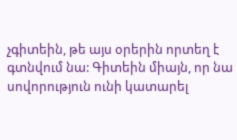չգիտեին, թե այս օրերին որտեղ է գտնվում նա: Գիտեին միայն, որ նա սովորություն ունի կատարել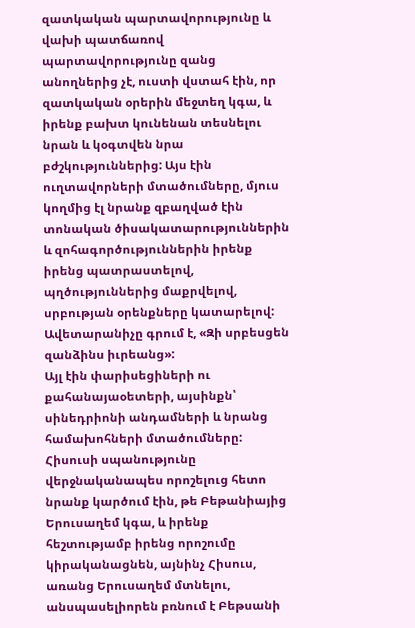զատկական պարտավորությունը և վախի պատճառով պարտավորությունը զանց անողներից չէ, ուստի վստահ էին, որ զատկական օրերին մեջտեղ կգա, և իրենք բախտ կունենան տեսնելու նրան և կօգտվեն նրա բժշկություններից: Այս էին ուղտավորների մտածումները, մյուս կողմից էլ նրանք զբաղված էին տոնական ծիսակատարություններին և զոհագործություններին իրենք իրենց պատրաստելով, պղծություններից մաքրվելով, սրբության օրենքները կատարելով: Ավետարանիչը գրում է, «Զի սրբեսցեն զանձինս իւրեանց»:
Այլ էին փարիսեցիների ու քահանայաօետերի, այսինքն՝ սինեդրիոնի անդամների և նրանց համախոհների մտածումները: Հիսուսի սպանությունը վերջնականապես որոշելուց հետո նրանք կարծում էին, թե Բեթանիայից Երուսաղեմ կգա, և իրենք հեշտությամբ իրենց որոշումը կիրականացնեն, այնինչ Հիսուս, առանց Երուսաղեմ մտնելու, անսպասելիորեն բռնում է Բեթսանի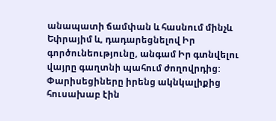անապատի ճամփան և հասնում մինչև Եփրայիմ և, դադարեցնելով Իր գործունեությունը, անգամ Իր գտնվելու վայրը գաղտնի պահում ժողովրդից: Փարիսեցիները իրենց ակնկալիքից հուսախաբ էին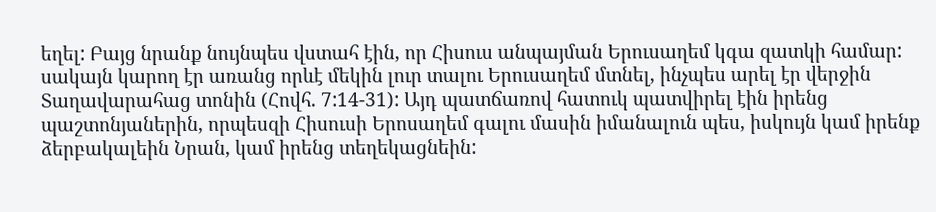եղել: Բայց նրանք նույնպես վստահ էին, որ Հիսուս անպայման Երուսաղեմ կգա զատկի համար: սակայն կարող էր առանց որևէ մեկին լուր տալու Երուսաղեմ մտնել, ինչպես արել էր վերջին Տաղավարահաց տոնին (Հովհ. 7:14-31): Այդ պատճառով հատուկ պատվիրել էին իրենց պաշտոնյաներին, որպեսզի Հիսուսի Երոսաղեմ գալու մասին իմանալուն պես, իսկույն կամ իրենք ձերբակալեին Նրան, կամ իրենց տեղեկացնեին: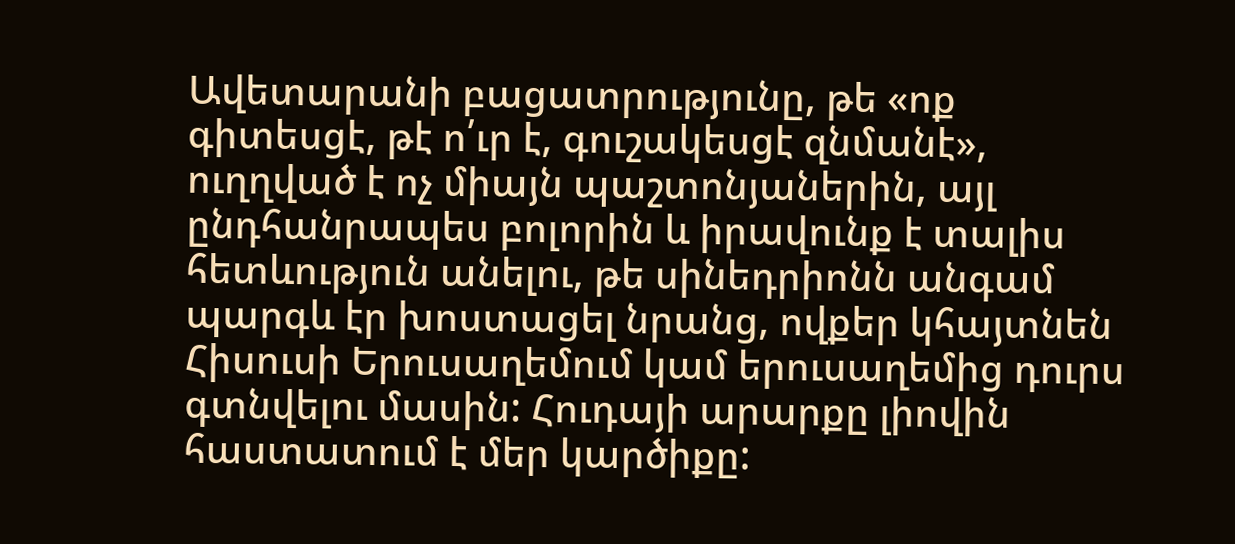Ավետարանի բացատրությունը, թե «ոք գիտեսցէ, թէ ո՛ւր է, գուշակեսցէ զնմանէ», ուղղված է ոչ միայն պաշտոնյաներին, այլ ընդհանրապես բոլորին և իրավունք է տալիս հետևություն անելու, թե սինեդրիոնն անգամ պարգև էր խոստացել նրանց, ովքեր կհայտնեն Հիսուսի Երուսաղեմում կամ երուսաղեմից դուրս գտնվելու մասին: Հուդայի արարքը լիովին հաստատում է մեր կարծիքը: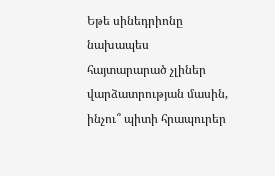Եթե սինեդրիոնը նախապես հայտարարած չլիներ վարձատրության մասին, ինչու՞ պիտի հրապուրեր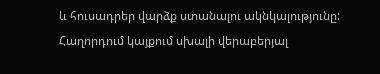և հուսադրեր վարձք ստանալու ակնկալությունը:
Հաղորդում կայքում սխալի վերաբերյալ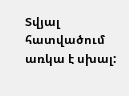Տվյալ հատվածում առկա է սխալ: